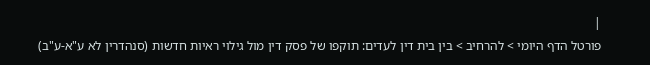|
פורטל הדף היומי > להרחיב > בין בית דין לעדים: תוקפו של פסק דין מול גילוי ראיות חדשות (סנהדרין לא ע"א-ע"ב)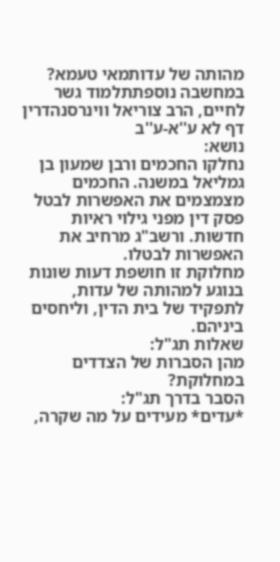מהותה של עדותמאי טעמא? במחשבה נוספתתלמוד גשר לחיים, הרב צוריאל ווינרסנהדרין דף לא ע''א-ע''ב
נושא:
נחלקו החכמים ורבן שמעון בן גמליאל במשנה. החכמים מצמצמים את האפשרות לבטל פסק דין מפני גילוי ראיות חדשות. ורשב"ג מרחיב את האפשרות לבטלו.
מחלוקת זו חושפת דעות שונות בנוגע למהותה של עדות, לתפקיד של בית הדין, וליחסים ביניהם.
שאלות תג"ל:
מהן הסברות של הצדדים במחלוקת?
הסבר בדרך תג"ל:
*עדים* מעידים על מה שקרה,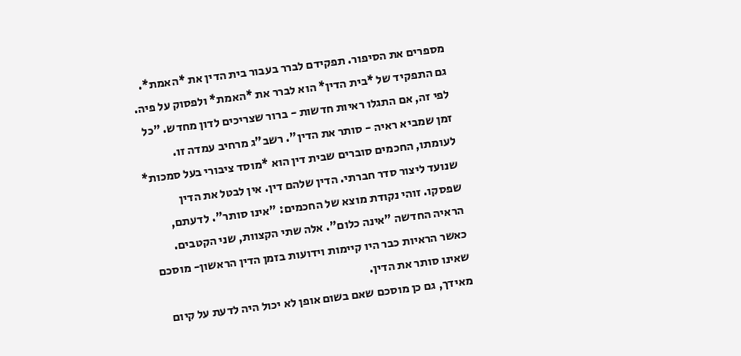מספרים את הסיפור. תפקידם לברר בעבור בית הדין את *האמת*. גם התפקיד של *בית הדין* הוא לברר את *האמת* ולפסוק על פיה. לפי זה, אם התגלו ראיות חדשות - ברור שצריכים לדון מחדש. "כל זמן שמביא ראיה - סותר את הדין". רשב"ג מרחיב עמדה זו.
לעומתו, החכמים סוברים שבית דין הוא *מוסד ציבורי בעל סמכות* שנועד ליצור סדר חברתי. הדין שלהם דין. אין לבטל את הדין שפסקו. זוהי נקודת מוצא של החכמים: "אינו סותר". לדעתם, הראיה החדשה "אינה כלום". אלה שתי הקצוות, שני הקטבים.
כאשר הראיות כבר היו קיימות וידועות בזמן הדין הראשון- מוסכם שאינו סותר את הדין.
מאידך, גם כן מוסכם שאם בשום אופן לא יכול היה לדעת על קיום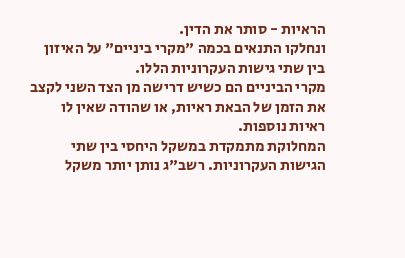הראיות - סותר את הדין.
ונחלקו התנאים בכמה "מקרי ביניים" על האיזון בין שתי גישות העקרוניות הללו.
מקרי הביניים הם כשיש דרישה מן הצד השני לקצב את הזמן של הבאת ראיות, או שהודה שאין לו ראיות נוספות.
המחלוקת מתמקדת במשקל היחסי בין שתי הגישות העקרוניות. רשב"ג נותן יותר משקל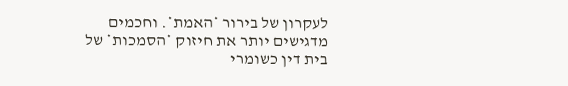לעקרון של בירור *האמת*. וחכמים מדגישים יותר את חיזוק *הסמכות* של בית דין כשומרי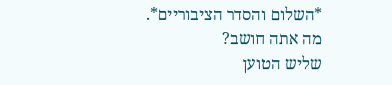*השלום והסדר הציבוריים*.
מה אתה חושב?
שליש הטוען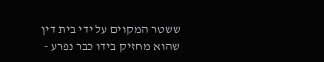ששטר המקוים על ידי בית דין שהוא מחזיק בידו כבר נפרע -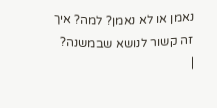נאמן או לא נאמן? למה? איך זה קשור לנושא שבמשנה?
|